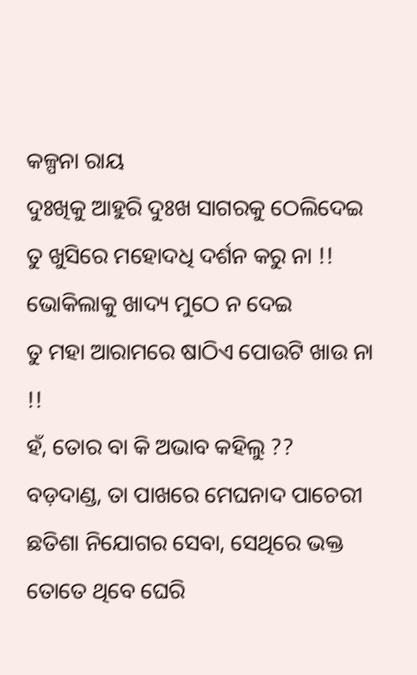କଳ୍ପନା ରାୟ
ଦୁଃଖିକୁ ଆହୁରି ଦୁଃଖ ସାଗରକୁ ଠେଲିଦେଇ
ତୁ ଖୁସିରେ ମହୋଦଧି ଦର୍ଶନ କରୁ ନା !!
ଭୋକିଲାକୁ ଖାଦ୍ୟ ମୁଠେ ନ ଦେଇ
ତୁ ମହା ଆରାମରେ ଷାଠିଏ ପୋଉଟି ଖାଉ ନା !!
ହଁ, ତୋର ବା କି ଅଭାବ କହିଲୁ ??
ବଡ଼ଦାଣ୍ଡ, ତା ପାଖରେ ମେଘନାଦ ପାଚେରୀ
ଛତିଶା ନିଯୋଗର ସେବା, ସେଥିରେ ଭକ୍ତ ତୋତେ ଥିବେ ଘେରି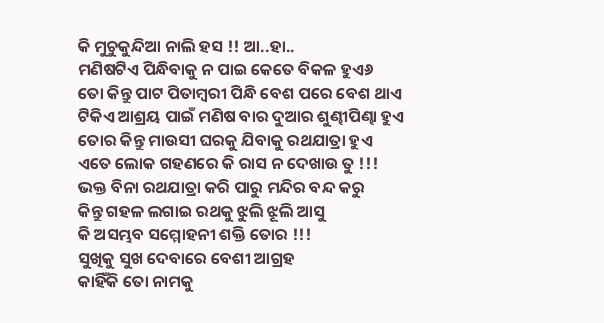କି ମୁଚୁକୁନ୍ଦିଆ ନାଲି ହସ !! ଆ..ହା..
ମଣିଷଟିଏ ପିନ୍ଧିବାକୁ ନ ପାଇ କେତେ ବିକଳ ହୁଏ୬
ତୋ କିନ୍ତୁ ପାଟ ପିତାମ୍ଵରୀ ପିନ୍ଧି ବେଶ ପରେ ବେଶ ଥାଏ
ଟିକିଏ ଆଶ୍ରୟ ପାଇଁ ମଣିଷ ବାର ଦୁଆର ଶୁଣ୍ଢୀପିଣ୍ଢା ହୁଏ
ତୋର କିନ୍ତୁ ମାଉସୀ ଘରକୁ ଯିବାକୁ ରଥଯାତ୍ରା ହୁଏ
ଏତେ ଲୋକ ଗହଣରେ କି ରାସ ନ ଦେଖାଉ ତୁ !!!
ଭକ୍ତ ବିନା ରଥଯାତ୍ରା କରି ପାରୁ ମନ୍ଦିର ବନ୍ଦ କରୁ
କିନ୍ତୁ ଗହଳ ଲଗାଇ ରଥକୁ ଝୁଲି ଝୂଲି ଆସୁ
କି ଅସମ୍ଭବ ସମ୍ମୋହନୀ ଶକ୍ତି ତୋର !!!
ସୁଖିକୁ ସୁଖ ଦେବାରେ ବେଶୀ ଆଗ୍ରହ
କାହିଁକି ତୋ ନାମକୁ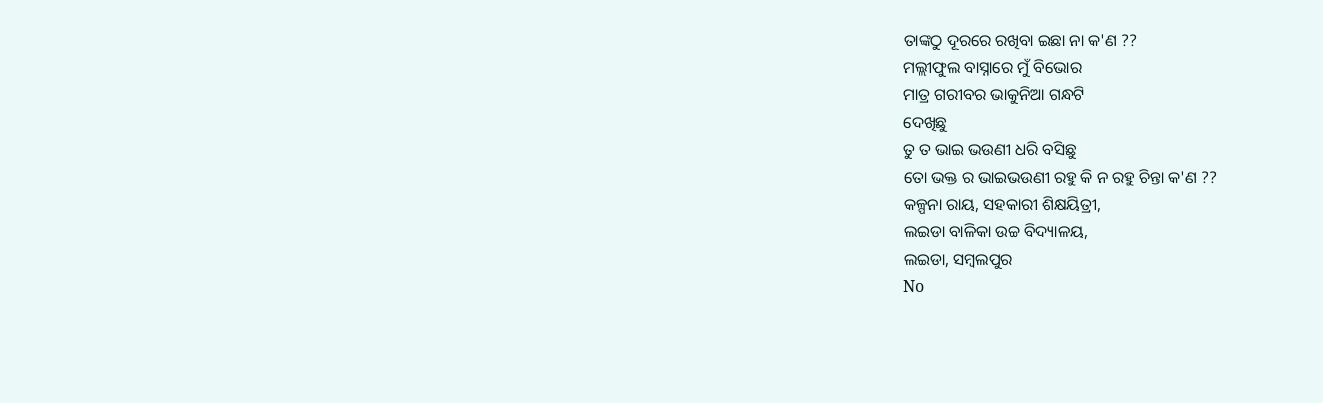ତାଙ୍କଠୁ ଦୂରରେ ରଖିବା ଇଛା ନା କ'ଣ ??
ମଲ୍ଲୀଫୁଲ ବାସ୍ନାରେ ମୁଁ ବିଭୋର
ମାତ୍ର ଗରୀବର ଭାକୁନିଆ ଗନ୍ଧଟି
ଦେଖିଛୁ
ତୁ ତ ଭାଇ ଭଉଣୀ ଧରି ବସିଛୁ
ତୋ ଭକ୍ତ ର ଭାଇଭଉଣୀ ରହୁ କି ନ ରହୁ ଚିନ୍ତା କ'ଣ ??
କଳ୍ପନା ରାୟ, ସହକାରୀ ଶିକ୍ଷୟିତ୍ରୀ,
ଲଇଡା ବାଳିକା ଉଚ୍ଚ ବିଦ୍ୟାଳୟ,
ଲଇଡା, ସମ୍ବଲପୁର
No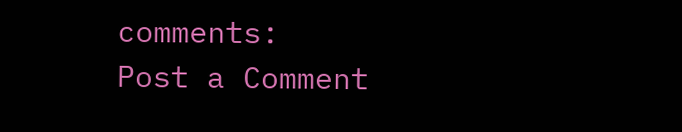comments:
Post a Comment